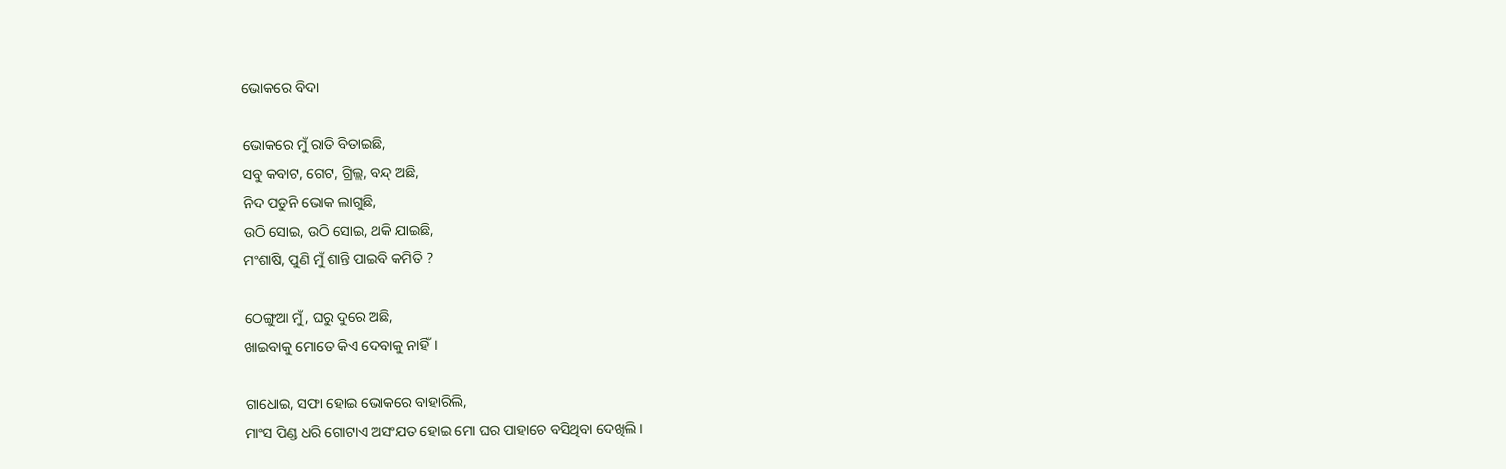ଭୋକରେ ବିଦା

ଭୋକରେ ମୁଁ ରାତି ବିତାଇଛି,
ସବୁ କବାଟ, ଗେଟ, ଗ୍ରିଲ୍ଲ, ବନ୍ଦ୍ ଅଛି,
ନିଦ ପଡୁନି ଭୋକ ଲାଗୁଛି,
ଉଠି ସୋଇ, ଉଠି ସୋଇ, ଥକି ଯାଇଛି,
ମଂଶାଷି, ପୁଣି ମୁଁ ଶାନ୍ତି ପାଇବି କମିତି ?

ଠେଙ୍ଗୁଆ ମୁଁ, ଘରୁ ଦୁରେ ଅଛି,
ଖାଇବାକୁ ମୋତେ କିଏ ଦେବାକୁ ନାହିଁ।

ଗାଧୋଇ, ସଫା ହୋଇ ଭୋକରେ ବାହାରିଲି,
ମାଂସ ପିଣ୍ଡ ଧରି ଗୋଟାଏ ଅସଂଯତ ହୋଇ ମୋ ଘର ପାହାଚେ ବସିଥିବା ଦେଖିଲି।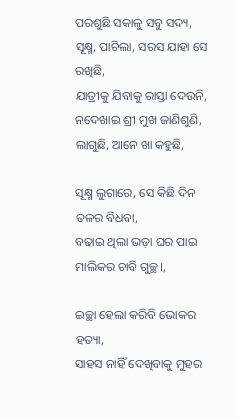ପରଶୁଛି ସକାଳୁ ସବୁ ସଦ୍ୟ, ସୂକ୍ଷ୍ମ, ପାଚିଲା, ସରସ ଯାହା ସେ ରଖିଛି,
ଯାତ୍ରୀକୁ ଯିବାକୁ ରାସ୍ତା ଦେଉନି,
ନଦେଖାଇ ଶ୍ରୀ ମୁଖ ଜାଣିଶୁଣି, ଲାଗୁଛି, ଆନେ ଖା କହୁଛି,

ସୂକ୍ଷ୍ମ ଲୁଗାରେ, ସେ କିଛି ଦିନ ତଳର ବିଧବା,
ବଢାଇ ଥିଲା ଭଡ଼ା ଘର ପାଇ ମାଲିକର ଚାବି ଗୁଚ୍ଛ।,

ଇଚ୍ଛା ହେଲା କରିବି ଭୋକର ହତ୍ୟା,
ସାହସ ନାହିଁ ଦେଖିବାକୁ ମୁହର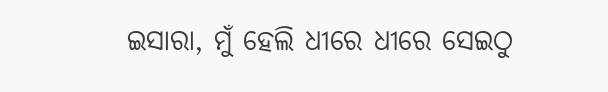ଇସାରା, ମୁଁ ହେଲି ଧୀରେ ଧୀରେ ସେଇଠୁ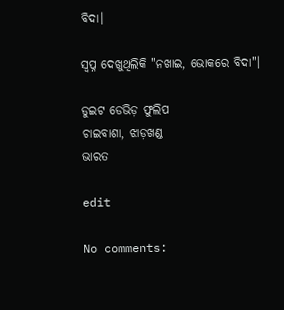ବିଦା।

ସ୍ବପ୍ନ ଦେଖୁଥିଲିକି "ନଖାଇ, ଭୋକରେ ବିଦା"।

ଡୁଇଟ ଡେଭିଡ଼ ଫୁଲିପ
ଚାଇବାଶା, ଝାଡ଼ଖଣ୍ଡ
ଭାରତ

edit

No comments: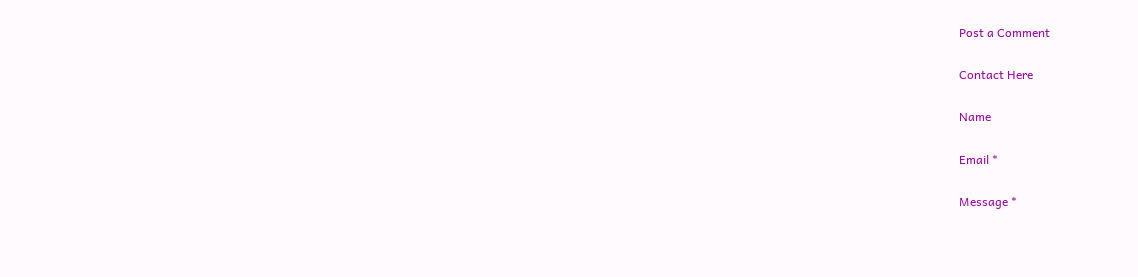Post a Comment

Contact Here

Name

Email *

Message *